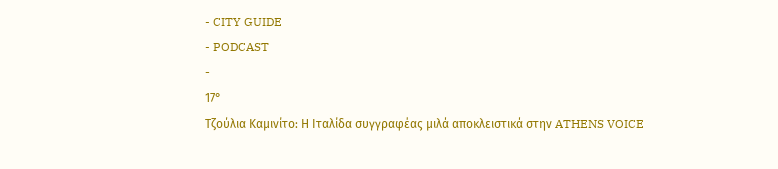- CITY GUIDE
- PODCAST
-
17°
Τζούλια Καμινίτο: Η Ιταλίδα συγγραφέας μιλά αποκλειστικά στην ATHENS VOICE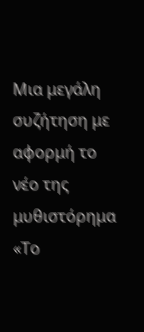Μια μεγάλη συζήτηση με αφορμή το νέο της μυθιστόρημα «Το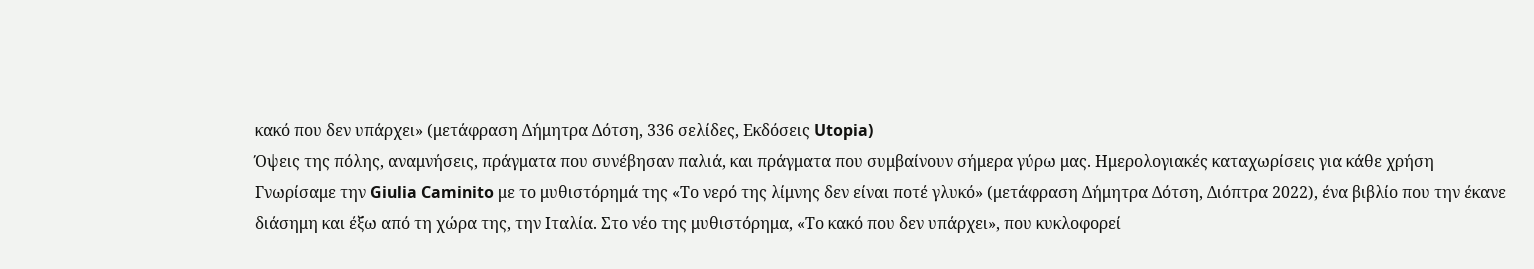κακό που δεν υπάρχει» (μετάφραση Δήμητρα Δότση, 336 σελίδες, Εκδόσεις Utopia)
Όψεις της πόλης, αναμνήσεις, πράγματα που συνέβησαν παλιά, και πράγματα που συμβαίνουν σήμερα γύρω μας. Ημερολογιακές καταχωρίσεις για κάθε χρήση
Γνωρίσαμε την Giulia Caminito με το μυθιστόρημά της «Το νερό της λίμνης δεν είναι ποτέ γλυκό» (μετάφραση Δήμητρα Δότση, Διόπτρα 2022), ένα βιβλίο που την έκανε διάσημη και έξω από τη χώρα της, την Ιταλία. Στο νέο της μυθιστόρημα, «Το κακό που δεν υπάρχει», που κυκλοφορεί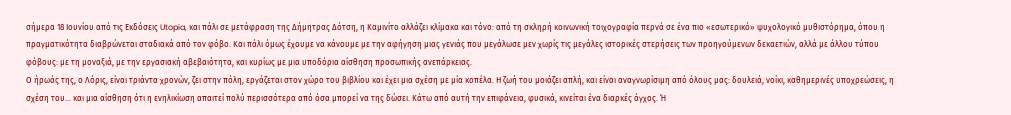σήμερα 18 Ιουνίου από τις Εκδόσεις Utopia, και πάλι σε μετάφραση της Δήμητρας Δότση, η Καμινίτο αλλάζει κλίμακα και τόνο: από τη σκληρή κοινωνική τοιχογραφία περνά σε ένα πιο «εσωτερικό» ψυχολογικό μυθιστόρημα, όπου η πραγματικότητα διαβρώνεται σταδιακά από τον φόβο. Και πάλι όμως έχουμε να κάνουμε με την αφήγηση μιας γενιάς που μεγάλωσε μεν χωρίς τις μεγάλες ιστορικές στερήσεις των προηγούμενων δεκαετιών, αλλά με άλλου τύπου φόβους: με τη μοναξιά, με την εργασιακή αβεβαιότητα, και κυρίως με μια υποδόρια αίσθηση προσωπικής ανεπάρκειας.
Ο ήρωάς της, ο Λόρις, είναι τριάντα χρονών, ζει στην πόλη, εργάζεται στον χώρο του βιβλίου και έχει μια σχέση με μία κοπέλα. Η ζωή του μοιάζει απλή, και είναι αναγνωρίσιμη από όλους μας: δουλειά, νοίκι, καθημερινές υποχρεώσεις, η σχέση του… και μια αίσθηση ότι η ενηλικίωση απαιτεί πολύ περισσότερα από όσα μπορεί να της δώσει. Κάτω από αυτή την επιφάνεια, φυσικά, κινείται ένα διαρκές άγχος. Ή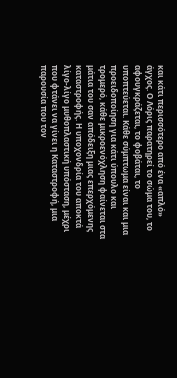και κάτι περισσότερο από ένα «απλό» άγχος. Ο Λόρις παρατηρεί το σώμα του, το αφουγκράζεται, το φοβάται, το υποπτεύεται. Κάθε σύμπτωμα είναι και μια προειδοποίηση για κάτι ύπουλο και τρομερό, κάθε μικροενόχληση φαίνεται στα μάτια του σαν απόδειξη μιας επερχόμενης καταστροφής. Η υποχονδρία του αποκτά λίγο-λίγο μυθοπλαστική υπόσταση, μέχρι που φτάνει να γίνει η Καταστροφή, μια παρουσία που τον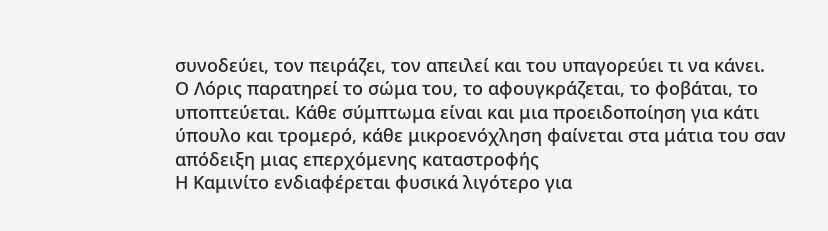συνοδεύει, τον πειράζει, τον απειλεί και του υπαγορεύει τι να κάνει.
Ο Λόρις παρατηρεί το σώμα του, το αφουγκράζεται, το φοβάται, το υποπτεύεται. Κάθε σύμπτωμα είναι και μια προειδοποίηση για κάτι ύπουλο και τρομερό, κάθε μικροενόχληση φαίνεται στα μάτια του σαν απόδειξη μιας επερχόμενης καταστροφής
Η Καμινίτο ενδιαφέρεται φυσικά λιγότερο για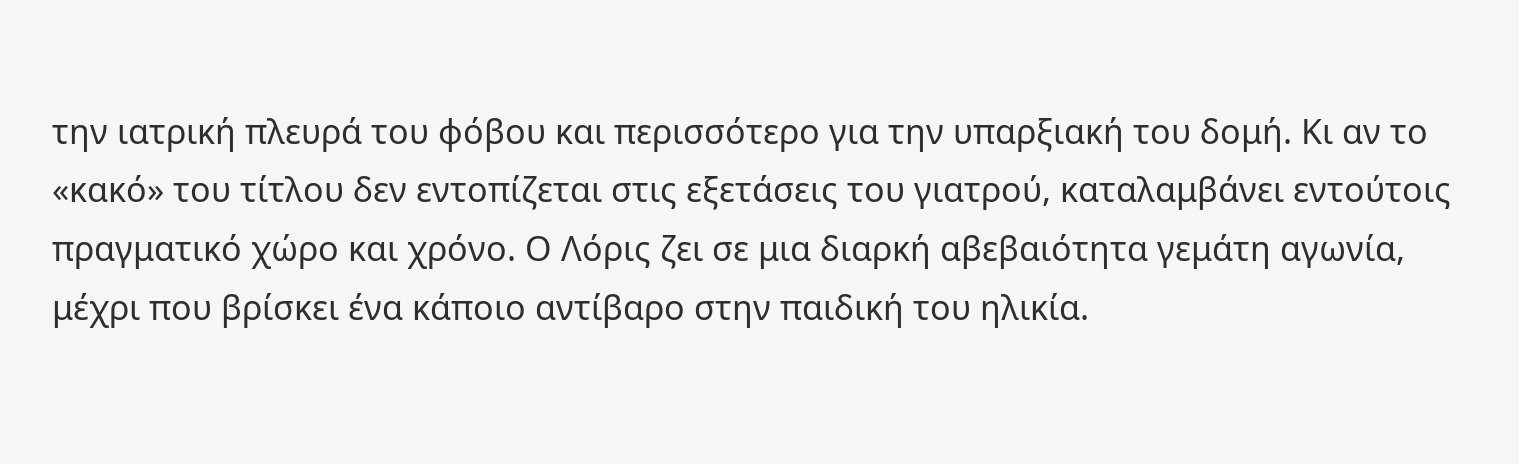την ιατρική πλευρά του φόβου και περισσότερο για την υπαρξιακή του δομή. Κι αν το «κακό» του τίτλου δεν εντοπίζεται στις εξετάσεις του γιατρού, καταλαμβάνει εντούτοις πραγματικό χώρο και χρόνο. Ο Λόρις ζει σε μια διαρκή αβεβαιότητα γεμάτη αγωνία, μέχρι που βρίσκει ένα κάποιο αντίβαρο στην παιδική του ηλικία.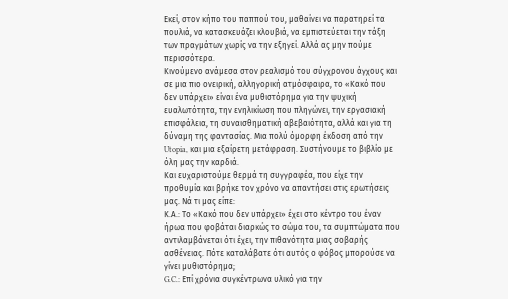Εκεί, στον κήπο του παππού του, μαθαίνει να παρατηρεί τα πουλιά, να κατασκευάζει κλουβιά, να εμπιστεύεται την τάξη των πραγμάτων χωρίς να την εξηγεί. Αλλά ας μην πούμε περισσότερα.
Κινούμενο ανάμεσα στον ρεαλισμό του σύγχρονου άγχους και σε μια πιο ονειρική, αλληγορική ατμόσφαιρα, το «Κακό που δεν υπάρχει» είναι ένα μυθιστόρημα για την ψυχική ευαλωτότητα, την ενηλικίωση που πληγώνει, την εργασιακή επισφάλεια, τη συναισθηματική αβεβαιότητα, αλλά και για τη δύναμη της φαντασίας. Μια πολύ όμορφη έκδοση από την Utopia, και μια εξαίρετη μετάφραση. Συστήνουμε το βιβλίο με όλη μας την καρδιά.
Και ευχαριστούμε θερμά τη συγγραφέα, που είχε την προθυμία και βρήκε τον χρόνο να απαντήσει στις ερωτήσεις μας. Νά τι μας είπε:
Κ.Α.: Το «Κακό που δεν υπάρχει» έχει στο κέντρο του έναν ήρωα που φοβάται διαρκώς το σώμα του, τα συμπτώματα που αντιλαμβάνεται ότι έχει, την πιθανότητα μιας σοβαρής ασθένειας. Πότε καταλάβατε ότι αυτός ο φόβος μπορούσε να γίνει μυθιστόρημα;
G.C.: Επί χρόνια συγκέντρωνα υλικό για την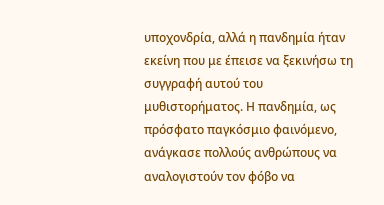υποχονδρία, αλλά η πανδημία ήταν εκείνη που με έπεισε να ξεκινήσω τη συγγραφή αυτού του μυθιστορήματος. Η πανδημία, ως πρόσφατο παγκόσμιο φαινόμενο, ανάγκασε πολλούς ανθρώπους να αναλογιστούν τον φόβο να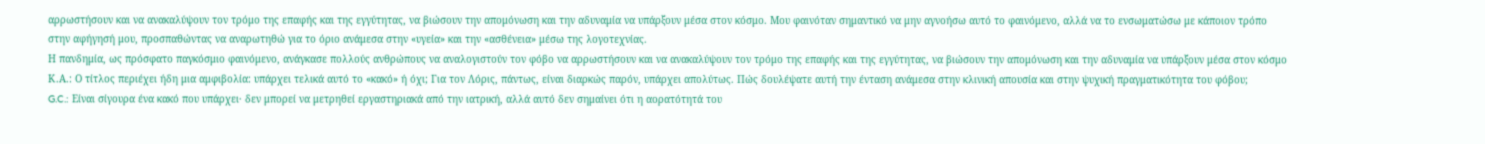αρρωστήσουν και να ανακαλύψουν τον τρόμο της επαφής και της εγγύτητας, να βιώσουν την απομόνωση και την αδυναμία να υπάρξουν μέσα στον κόσμο. Μου φαινόταν σημαντικό να μην αγνοήσω αυτό το φαινόμενο, αλλά να το ενσωματώσω με κάποιον τρόπο στην αφήγησή μου, προσπαθώντας να αναρωτηθώ για το όριο ανάμεσα στην «υγεία» και την «ασθένεια» μέσω της λογοτεχνίας.
Η πανδημία, ως πρόσφατο παγκόσμιο φαινόμενο, ανάγκασε πολλούς ανθρώπους να αναλογιστούν τον φόβο να αρρωστήσουν και να ανακαλύψουν τον τρόμο της επαφής και της εγγύτητας, να βιώσουν την απομόνωση και την αδυναμία να υπάρξουν μέσα στον κόσμο
Κ.Α.: Ο τίτλος περιέχει ήδη μια αμφιβολία: υπάρχει τελικά αυτό το «κακό» ή όχι; Για τον Λόρις, πάντως, είναι διαρκώς παρόν, υπάρχει απολύτως. Πώς δουλέψατε αυτή την ένταση ανάμεσα στην κλινική απουσία και στην ψυχική πραγματικότητα του φόβου;
G.C.: Είναι σίγουρα ένα κακό που υπάρχει· δεν μπορεί να μετρηθεί εργαστηριακά από την ιατρική, αλλά αυτό δεν σημαίνει ότι η αορατότητά του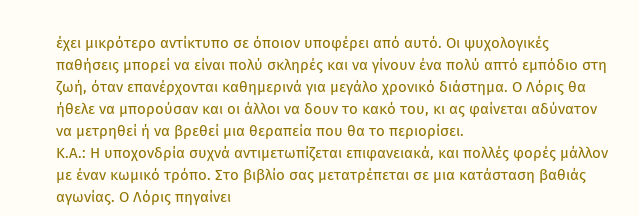έχει μικρότερο αντίκτυπο σε όποιον υποφέρει από αυτό. Οι ψυχολογικές παθήσεις μπορεί να είναι πολύ σκληρές και να γίνουν ένα πολύ απτό εμπόδιο στη ζωή, όταν επανέρχονται καθημερινά για μεγάλο χρονικό διάστημα. Ο Λόρις θα ήθελε να μπορούσαν και οι άλλοι να δουν το κακό του, κι ας φαίνεται αδύνατον να μετρηθεί ή να βρεθεί μια θεραπεία που θα το περιορίσει.
Κ.Α.: Η υποχονδρία συχνά αντιμετωπίζεται επιφανειακά, και πολλές φορές μάλλον με έναν κωμικό τρόπο. Στο βιβλίο σας μετατρέπεται σε μια κατάσταση βαθιάς αγωνίας. Ο Λόρις πηγαίνει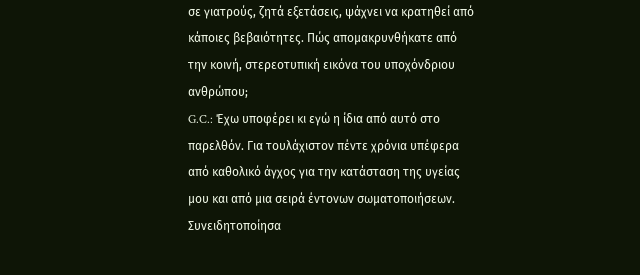σε γιατρούς, ζητά εξετάσεις, ψάχνει να κρατηθεί από κάποιες βεβαιότητες. Πώς απομακρυνθήκατε από την κοινή, στερεοτυπική εικόνα του υποχόνδριου ανθρώπου;
G.C.: Έχω υποφέρει κι εγώ η ίδια από αυτό στο παρελθόν. Για τουλάχιστον πέντε χρόνια υπέφερα από καθολικό άγχος για την κατάσταση της υγείας μου και από μια σειρά έντονων σωματοποιήσεων. Συνειδητοποίησα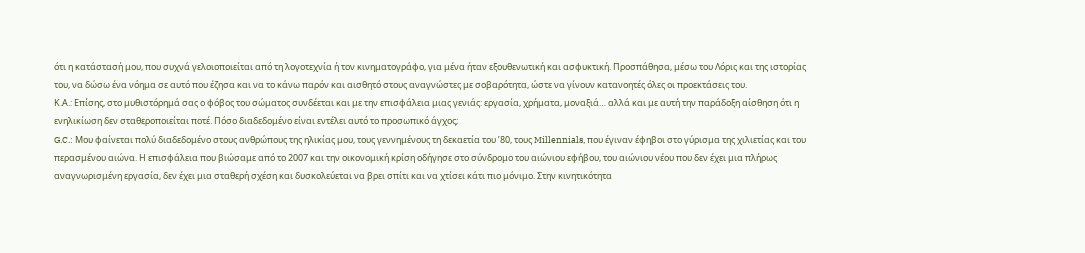ότι η κατάστασή μου, που συχνά γελοιοποιείται από τη λογοτεχνία ή τον κινηματογράφο, για μένα ήταν εξουθενωτική και ασφυκτική. Προσπάθησα, μέσω του Λόρις και της ιστορίας του, να δώσω ένα νόημα σε αυτό που έζησα και να το κάνω παρόν και αισθητό στους αναγνώστες με σοβαρότητα, ώστε να γίνουν κατανοητές όλες οι προεκτάσεις του.
Κ.Α.: Επίσης, στο μυθιστόρημά σας ο φόβος του σώματος συνδέεται και με την επισφάλεια μιας γενιάς: εργασία, χρήματα, μοναξιά… αλλά και με αυτή την παράδοξη αίσθηση ότι η ενηλικίωση δεν σταθεροποιείται ποτέ. Πόσο διαδεδομένο είναι εντέλει αυτό το προσωπικό άγχος;
G.C.: Μου φαίνεται πολύ διαδεδομένο στους ανθρώπους της ηλικίας μου, τους γεννημένους τη δεκαετία του ’80, τους Millennials, που έγιναν έφηβοι στο γύρισμα της χιλιετίας και του περασμένου αιώνα. Η επισφάλεια που βιώσαμε από το 2007 και την οικονομική κρίση οδήγησε στο σύνδρομο του αιώνιου εφήβου, του αιώνιου νέου που δεν έχει μια πλήρως αναγνωρισμένη εργασία, δεν έχει μια σταθερή σχέση και δυσκολεύεται να βρει σπίτι και να χτίσει κάτι πιο μόνιμο. Στην κινητικότητα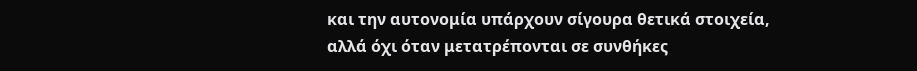και την αυτονομία υπάρχουν σίγουρα θετικά στοιχεία, αλλά όχι όταν μετατρέπονται σε συνθήκες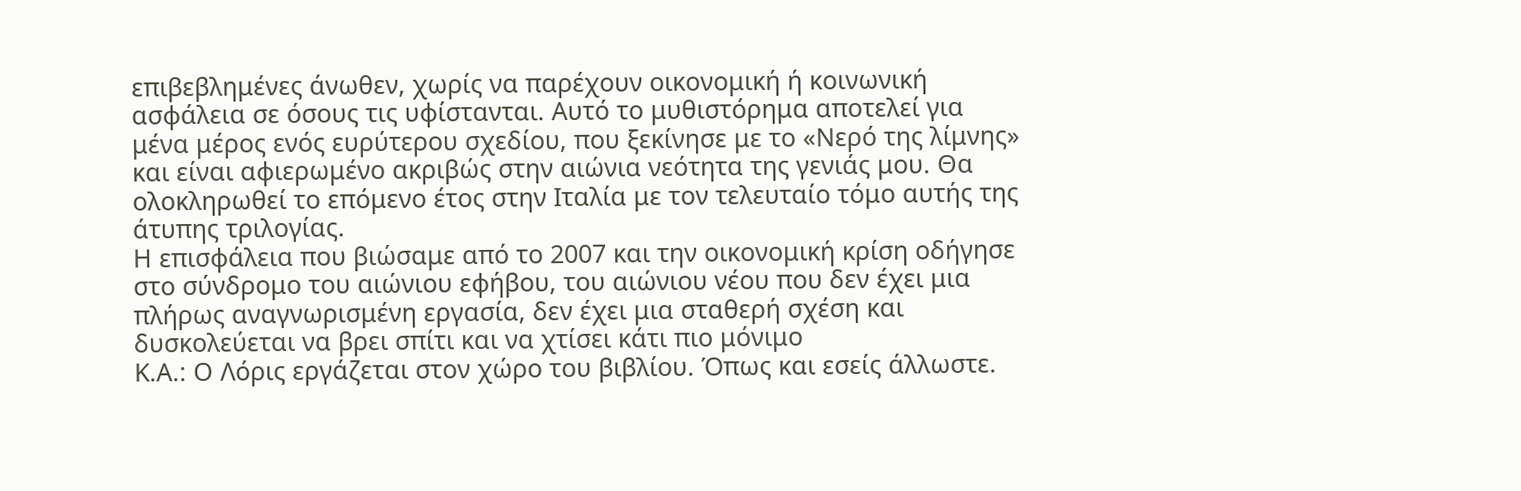επιβεβλημένες άνωθεν, χωρίς να παρέχουν οικονομική ή κοινωνική ασφάλεια σε όσους τις υφίστανται. Αυτό το μυθιστόρημα αποτελεί για μένα μέρος ενός ευρύτερου σχεδίου, που ξεκίνησε με το «Νερό της λίμνης» και είναι αφιερωμένο ακριβώς στην αιώνια νεότητα της γενιάς μου. Θα ολοκληρωθεί το επόμενο έτος στην Ιταλία με τον τελευταίο τόμο αυτής της άτυπης τριλογίας.
Η επισφάλεια που βιώσαμε από το 2007 και την οικονομική κρίση οδήγησε στο σύνδρομο του αιώνιου εφήβου, του αιώνιου νέου που δεν έχει μια πλήρως αναγνωρισμένη εργασία, δεν έχει μια σταθερή σχέση και δυσκολεύεται να βρει σπίτι και να χτίσει κάτι πιο μόνιμο
Κ.Α.: Ο Λόρις εργάζεται στον χώρο του βιβλίου. Όπως και εσείς άλλωστε.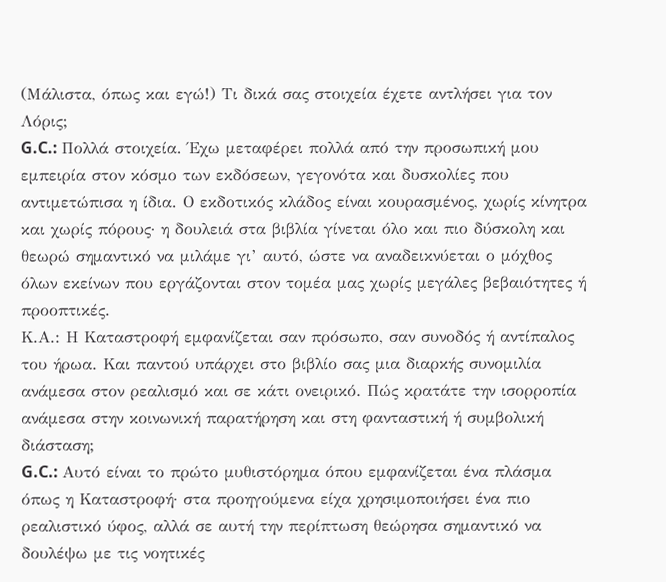(Μάλιστα, όπως και εγώ!) Τι δικά σας στοιχεία έχετε αντλήσει για τον Λόρις;
G.C.: Πολλά στοιχεία. Έχω μεταφέρει πολλά από την προσωπική μου εμπειρία στον κόσμο των εκδόσεων, γεγονότα και δυσκολίες που αντιμετώπισα η ίδια. Ο εκδοτικός κλάδος είναι κουρασμένος, χωρίς κίνητρα και χωρίς πόρους· η δουλειά στα βιβλία γίνεται όλο και πιο δύσκολη και θεωρώ σημαντικό να μιλάμε γι’ αυτό, ώστε να αναδεικνύεται ο μόχθος όλων εκείνων που εργάζονται στον τομέα μας χωρίς μεγάλες βεβαιότητες ή προοπτικές.
Κ.Α.: Η Καταστροφή εμφανίζεται σαν πρόσωπο, σαν συνοδός ή αντίπαλος του ήρωα. Και παντού υπάρχει στο βιβλίο σας μια διαρκής συνομιλία ανάμεσα στον ρεαλισμό και σε κάτι ονειρικό. Πώς κρατάτε την ισορροπία ανάμεσα στην κοινωνική παρατήρηση και στη φανταστική ή συμβολική διάσταση;
G.C.: Αυτό είναι το πρώτο μυθιστόρημα όπου εμφανίζεται ένα πλάσμα όπως η Καταστροφή· στα προηγούμενα είχα χρησιμοποιήσει ένα πιο ρεαλιστικό ύφος, αλλά σε αυτή την περίπτωση θεώρησα σημαντικό να δουλέψω με τις νοητικές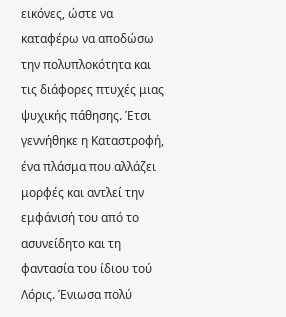εικόνες, ώστε να καταφέρω να αποδώσω την πολυπλοκότητα και τις διάφορες πτυχές μιας ψυχικής πάθησης. Έτσι γεννήθηκε η Καταστροφή, ένα πλάσμα που αλλάζει μορφές και αντλεί την εμφάνισή του από το ασυνείδητο και τη φαντασία του ίδιου τού Λόρις. Ένιωσα πολύ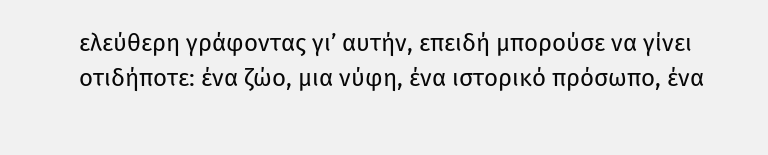ελεύθερη γράφοντας γι’ αυτήν, επειδή μπορούσε να γίνει οτιδήποτε: ένα ζώο, μια νύφη, ένα ιστορικό πρόσωπο, ένα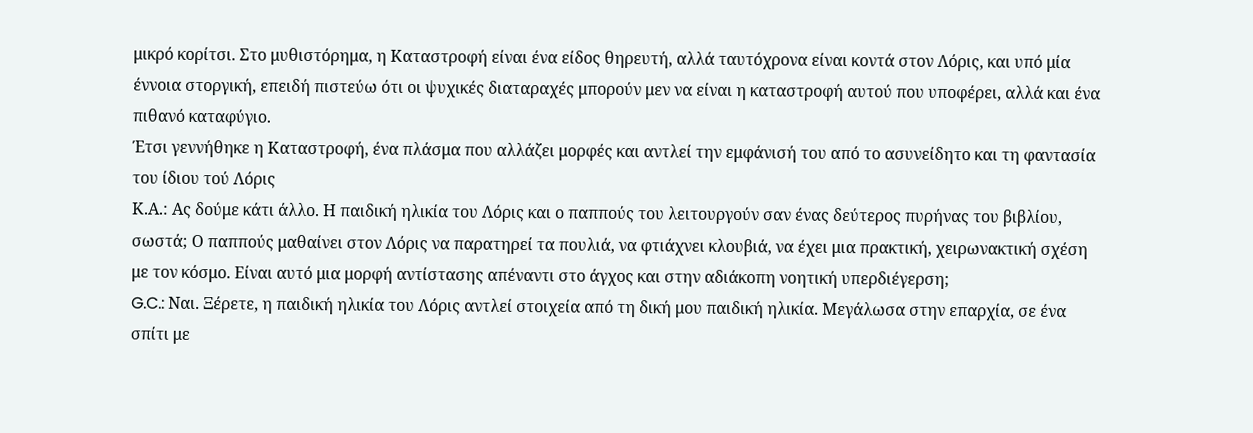μικρό κορίτσι. Στο μυθιστόρημα, η Καταστροφή είναι ένα είδος θηρευτή, αλλά ταυτόχρονα είναι κοντά στον Λόρις, και υπό μία έννοια στοργική, επειδή πιστεύω ότι οι ψυχικές διαταραχές μπορούν μεν να είναι η καταστροφή αυτού που υποφέρει, αλλά και ένα πιθανό καταφύγιο.
Έτσι γεννήθηκε η Καταστροφή, ένα πλάσμα που αλλάζει μορφές και αντλεί την εμφάνισή του από το ασυνείδητο και τη φαντασία του ίδιου τού Λόρις
Κ.Α.: Ας δούμε κάτι άλλο. Η παιδική ηλικία του Λόρις και ο παππούς του λειτουργούν σαν ένας δεύτερος πυρήνας του βιβλίου, σωστά; Ο παππούς μαθαίνει στον Λόρις να παρατηρεί τα πουλιά, να φτιάχνει κλουβιά, να έχει μια πρακτική, χειρωνακτική σχέση με τον κόσμο. Είναι αυτό μια μορφή αντίστασης απέναντι στο άγχος και στην αδιάκοπη νοητική υπερδιέγερση;
G.C.: Ναι. Ξέρετε, η παιδική ηλικία του Λόρις αντλεί στοιχεία από τη δική μου παιδική ηλικία. Μεγάλωσα στην επαρχία, σε ένα σπίτι με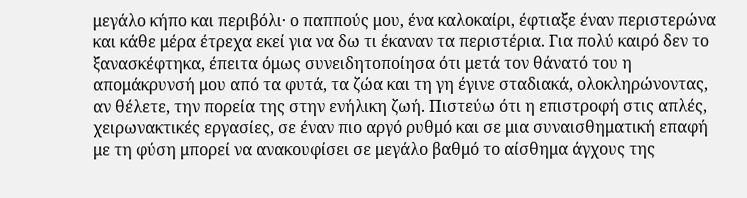μεγάλο κήπο και περιβόλι· ο παππούς μου, ένα καλοκαίρι, έφτιαξε έναν περιστερώνα και κάθε μέρα έτρεχα εκεί για να δω τι έκαναν τα περιστέρια. Για πολύ καιρό δεν το ξανασκέφτηκα, έπειτα όμως συνειδητοποίησα ότι μετά τον θάνατό του η απομάκρυνσή μου από τα φυτά, τα ζώα και τη γη έγινε σταδιακά, ολοκληρώνοντας, αν θέλετε, την πορεία της στην ενήλικη ζωή. Πιστεύω ότι η επιστροφή στις απλές, χειρωνακτικές εργασίες, σε έναν πιο αργό ρυθμό και σε μια συναισθηματική επαφή με τη φύση μπορεί να ανακουφίσει σε μεγάλο βαθμό το αίσθημα άγχους της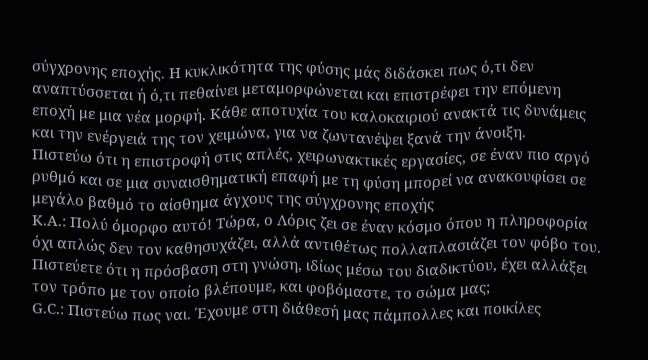σύγχρονης εποχής. Η κυκλικότητα της φύσης μάς διδάσκει πως ό,τι δεν αναπτύσσεται ή ό,τι πεθαίνει μεταμορφώνεται και επιστρέφει την επόμενη εποχή με μια νέα μορφή. Κάθε αποτυχία του καλοκαιριού ανακτά τις δυνάμεις και την ενέργειά της τον χειμώνα, για να ζωντανέψει ξανά την άνοιξη.
Πιστεύω ότι η επιστροφή στις απλές, χειρωνακτικές εργασίες, σε έναν πιο αργό ρυθμό και σε μια συναισθηματική επαφή με τη φύση μπορεί να ανακουφίσει σε μεγάλο βαθμό το αίσθημα άγχους της σύγχρονης εποχής
Κ.Α.: Πολύ όμορφο αυτό! Τώρα, ο Λόρις ζει σε έναν κόσμο όπου η πληροφορία όχι απλώς δεν τον καθησυχάζει, αλλά αντιθέτως πολλαπλασιάζει τον φόβο του. Πιστεύετε ότι η πρόσβαση στη γνώση, ιδίως μέσω του διαδικτύου, έχει αλλάξει τον τρόπο με τον οποίο βλέπουμε, και φοβόμαστε, το σώμα μας;
G.C.: Πιστεύω πως ναι. Έχουμε στη διάθεσή μας πάμπολλες και ποικίλες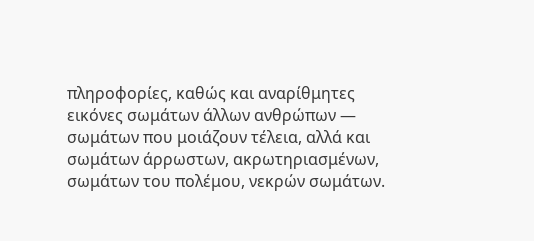πληροφορίες, καθώς και αναρίθμητες εικόνες σωμάτων άλλων ανθρώπων — σωμάτων που μοιάζουν τέλεια, αλλά και σωμάτων άρρωστων, ακρωτηριασμένων, σωμάτων του πολέμου, νεκρών σωμάτων.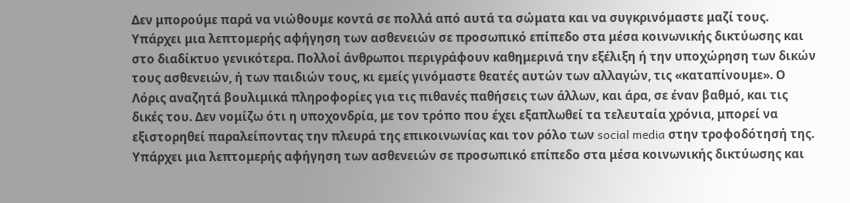Δεν μπορούμε παρά να νιώθουμε κοντά σε πολλά από αυτά τα σώματα και να συγκρινόμαστε μαζί τους. Υπάρχει μια λεπτομερής αφήγηση των ασθενειών σε προσωπικό επίπεδο στα μέσα κοινωνικής δικτύωσης και στο διαδίκτυο γενικότερα. Πολλοί άνθρωποι περιγράφουν καθημερινά την εξέλιξη ή την υποχώρηση των δικών τους ασθενειών, ή των παιδιών τους, κι εμείς γινόμαστε θεατές αυτών των αλλαγών, τις «καταπίνουμε». Ο Λόρις αναζητά βουλιμικά πληροφορίες για τις πιθανές παθήσεις των άλλων, και άρα, σε έναν βαθμό, και τις δικές του. Δεν νομίζω ότι η υποχονδρία, με τον τρόπο που έχει εξαπλωθεί τα τελευταία χρόνια, μπορεί να εξιστορηθεί παραλείποντας την πλευρά της επικοινωνίας και τον ρόλο των social media στην τροφοδότησή της.
Υπάρχει μια λεπτομερής αφήγηση των ασθενειών σε προσωπικό επίπεδο στα μέσα κοινωνικής δικτύωσης και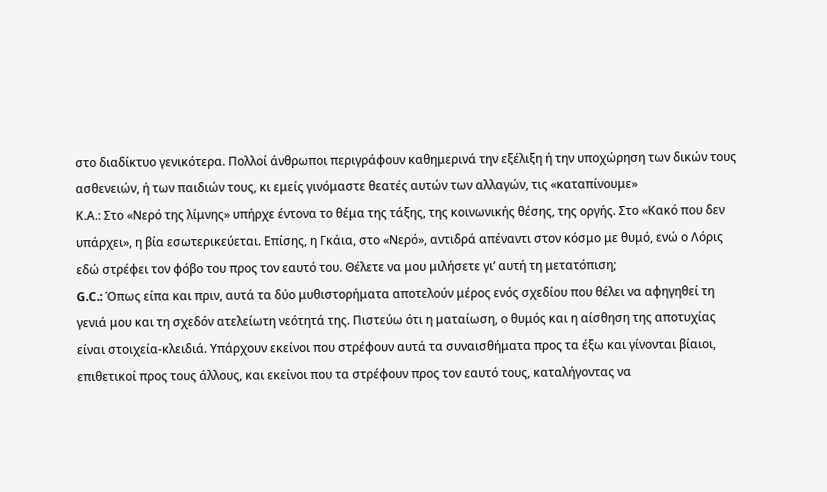στο διαδίκτυο γενικότερα. Πολλοί άνθρωποι περιγράφουν καθημερινά την εξέλιξη ή την υποχώρηση των δικών τους ασθενειών, ή των παιδιών τους, κι εμείς γινόμαστε θεατές αυτών των αλλαγών, τις «καταπίνουμε»
Κ.Α.: Στο «Νερό της λίμνης» υπήρχε έντονα το θέμα της τάξης, της κοινωνικής θέσης, της οργής. Στο «Κακό που δεν υπάρχει», η βία εσωτερικεύεται. Επίσης, η Γκάια, στο «Νερό», αντιδρά απέναντι στον κόσμο με θυμό, ενώ ο Λόρις εδώ στρέφει τον φόβο του προς τον εαυτό του. Θέλετε να μου μιλήσετε γι’ αυτή τη μετατόπιση;
G.C.: Όπως είπα και πριν, αυτά τα δύο μυθιστορήματα αποτελούν μέρος ενός σχεδίου που θέλει να αφηγηθεί τη γενιά μου και τη σχεδόν ατελείωτη νεότητά της. Πιστεύω ότι η ματαίωση, ο θυμός και η αίσθηση της αποτυχίας είναι στοιχεία-κλειδιά. Υπάρχουν εκείνοι που στρέφουν αυτά τα συναισθήματα προς τα έξω και γίνονται βίαιοι, επιθετικοί προς τους άλλους, και εκείνοι που τα στρέφουν προς τον εαυτό τους, καταλήγοντας να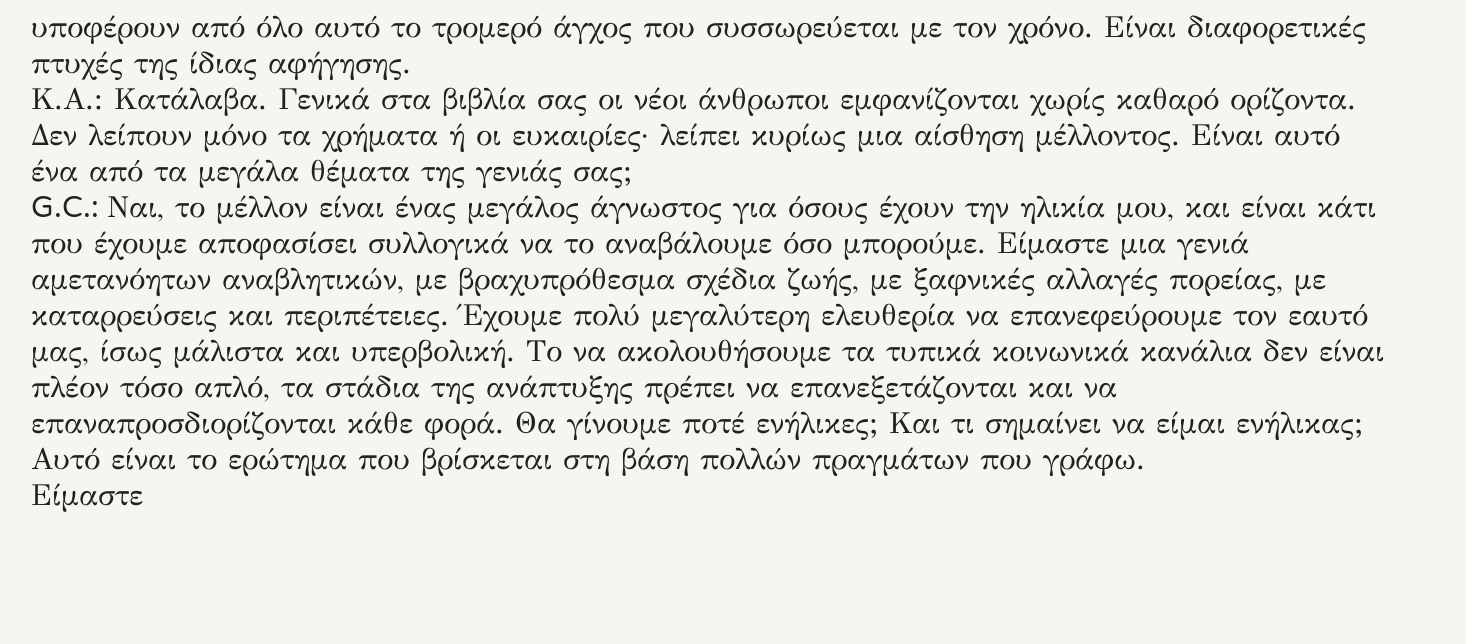υποφέρουν από όλο αυτό το τρομερό άγχος που συσσωρεύεται με τον χρόνο. Είναι διαφορετικές πτυχές της ίδιας αφήγησης.
Κ.Α.: Κατάλαβα. Γενικά στα βιβλία σας οι νέοι άνθρωποι εμφανίζονται χωρίς καθαρό ορίζοντα. Δεν λείπουν μόνο τα χρήματα ή οι ευκαιρίες· λείπει κυρίως μια αίσθηση μέλλοντος. Είναι αυτό ένα από τα μεγάλα θέματα της γενιάς σας;
G.C.: Ναι, το μέλλον είναι ένας μεγάλος άγνωστος για όσους έχουν την ηλικία μου, και είναι κάτι που έχουμε αποφασίσει συλλογικά να το αναβάλουμε όσο μπορούμε. Είμαστε μια γενιά αμετανόητων αναβλητικών, με βραχυπρόθεσμα σχέδια ζωής, με ξαφνικές αλλαγές πορείας, με καταρρεύσεις και περιπέτειες. Έχουμε πολύ μεγαλύτερη ελευθερία να επανεφεύρουμε τον εαυτό μας, ίσως μάλιστα και υπερβολική. Το να ακολουθήσουμε τα τυπικά κοινωνικά κανάλια δεν είναι πλέον τόσο απλό, τα στάδια της ανάπτυξης πρέπει να επανεξετάζονται και να επαναπροσδιορίζονται κάθε φορά. Θα γίνουμε ποτέ ενήλικες; Και τι σημαίνει να είμαι ενήλικας; Αυτό είναι το ερώτημα που βρίσκεται στη βάση πολλών πραγμάτων που γράφω.
Είμαστε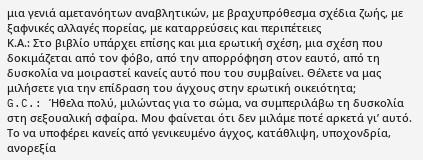μια γενιά αμετανόητων αναβλητικών, με βραχυπρόθεσμα σχέδια ζωής, με ξαφνικές αλλαγές πορείας, με καταρρεύσεις και περιπέτειες
Κ.Α.: Στο βιβλίο υπάρχει επίσης και μια ερωτική σχέση, μια σχέση που δοκιμάζεται από τον φόβο, από την απορρόφηση στον εαυτό, από τη δυσκολία να μοιραστεί κανείς αυτό που του συμβαίνει. Θέλετε να μας μιλήσετε για την επίδραση του άγχους στην ερωτική οικειότητα;
G.C.: Ήθελα πολύ, μιλώντας για το σώμα, να συμπεριλάβω τη δυσκολία στη σεξουαλική σφαίρα. Μου φαίνεται ότι δεν μιλάμε ποτέ αρκετά γι’ αυτό. Το να υποφέρει κανείς από γενικευμένο άγχος, κατάθλιψη, υποχονδρία, ανορεξία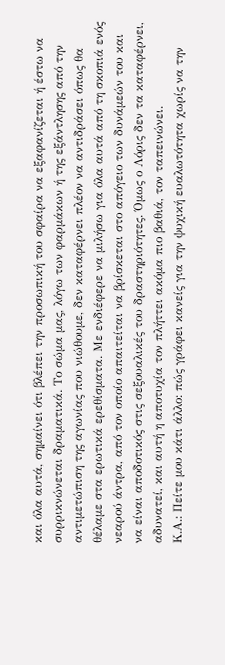και όλα αυτά, σημαίνει ότι βλέπει την προσωπική του σφαίρα να εξαφανίζεται ή έστω να συρρικνώνεται δραματικά. Το σώμα μας, λόγω των φαρμάκων ή της εξάντλησης από την αντιμετώπιση της αγωνίας που νιώθουμε, δεν καταφέρνει πλέον να αντιδράσει όπως θα θέλαμε στα ερωτικά ερεθίσματα. Με ενδιέφερε να μιλήσω για όλα αυτά από τη σκοπιά ενός νεαρού άντρα, από τον οποίο απαιτείται να βρίσκεται στο απόγειο των δυνάμεών του και να είναι αποδοτικός στις σεξουαλικές του δραστηριότητες. Όμως ο Λόρις δεν τα καταφέρνει, αδυνατεί, και αυτή η αποτυχία τον πλήττει ακόμα πιο βαθιά, τον ταπεινώνει.
Κ.Α.: Πείτε μου κάτι άλλο: πώς γράφει κανείς για την ψυχική ευαλωτότητα χωρίς να την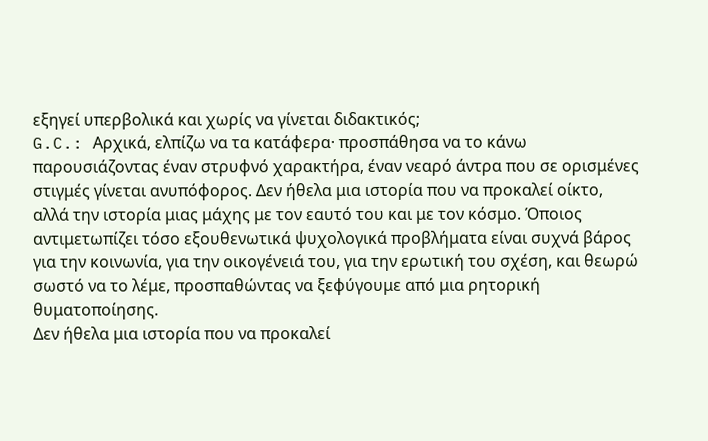εξηγεί υπερβολικά και χωρίς να γίνεται διδακτικός;
G.C.: Αρχικά, ελπίζω να τα κατάφερα· προσπάθησα να το κάνω παρουσιάζοντας έναν στρυφνό χαρακτήρα, έναν νεαρό άντρα που σε ορισμένες στιγμές γίνεται ανυπόφορος. Δεν ήθελα μια ιστορία που να προκαλεί οίκτο, αλλά την ιστορία μιας μάχης με τον εαυτό του και με τον κόσμο. Όποιος αντιμετωπίζει τόσο εξουθενωτικά ψυχολογικά προβλήματα είναι συχνά βάρος για την κοινωνία, για την οικογένειά του, για την ερωτική του σχέση, και θεωρώ σωστό να το λέμε, προσπαθώντας να ξεφύγουμε από μια ρητορική θυματοποίησης.
Δεν ήθελα μια ιστορία που να προκαλεί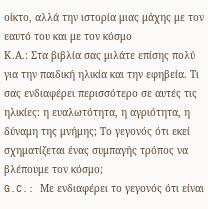οίκτο, αλλά την ιστορία μιας μάχης με τον εαυτό του και με τον κόσμο
Κ.Α.: Στα βιβλία σας μιλάτε επίσης πολύ για την παιδική ηλικία και την εφηβεία. Τι σας ενδιαφέρει περισσότερο σε αυτές τις ηλικίες: η ευαλωτότητα, η αγριότητα, η δύναμη της μνήμης; Το γεγονός ότι εκεί σχηματίζεται ένας συμπαγής τρόπος να βλέπουμε τον κόσμο;
G.C.: Με ενδιαφέρει το γεγονός ότι είναι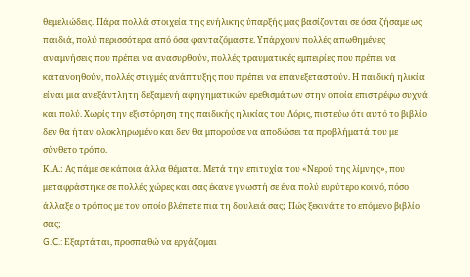θεμελιώδεις. Πάρα πολλά στοιχεία της ενήλικης ύπαρξής μας βασίζονται σε όσα ζήσαμε ως παιδιά, πολύ περισσότερα από όσα φανταζόμαστε. Υπάρχουν πολλές απωθημένες αναμνήσεις που πρέπει να ανασυρθούν, πολλές τραυματικές εμπειρίες που πρέπει να κατανοηθούν, πολλές στιγμές ανάπτυξης που πρέπει να επανεξεταστούν. Η παιδική ηλικία είναι μια ανεξάντλητη δεξαμενή αφηγηματικών ερεθισμάτων στην οποία επιστρέφω συχνά και πολύ. Χωρίς την εξιστόρηση της παιδικής ηλικίας του Λόρις, πιστεύω ότι αυτό το βιβλίο δεν θα ήταν ολοκληρωμένο και δεν θα μπορούσε να αποδώσει τα προβλήματά του με σύνθετο τρόπο.
Κ.Α.: Ας πάμε σε κάποια άλλα θέματα. Μετά την επιτυχία του «Νερού της λίμνης», που μεταφράστηκε σε πολλές χώρες και σας έκανε γνωστή σε ένα πολύ ευρύτερο κοινό, πόσο άλλαξε ο τρόπος με τον οποίο βλέπετε πια τη δουλειά σας; Πώς ξεκινάτε το επόμενο βιβλίο σας;
G.C.: Εξαρτάται, προσπαθώ να εργάζομαι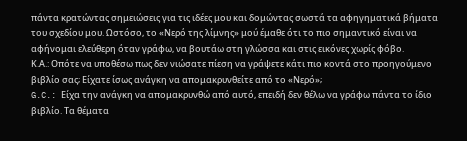πάντα κρατώντας σημειώσεις για τις ιδέες μου και δομώντας σωστά τα αφηγηματικά βήματα του σχεδίου μου. Ωστόσο, το «Νερό της λίμνης» μού έμαθε ότι το πιο σημαντικό είναι να αφήνομαι ελεύθερη όταν γράφω, να βουτάω στη γλώσσα και στις εικόνες χωρίς φόβο.
Κ.Α.: Οπότε να υποθέσω πως δεν νιώσατε πίεση να γράψετε κάτι πιο κοντά στο προηγούμενο βιβλίο σας; Είχατε ίσως ανάγκη να απομακρυνθείτε από το «Νερό»;
G.C.: Είχα την ανάγκη να απομακρυνθώ από αυτό, επειδή δεν θέλω να γράφω πάντα το ίδιο βιβλίο. Τα θέματα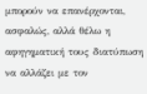μπορούν να επανέρχονται, ασφαλώς, αλλά θέλω η αφηγηματική τους διατύπωση να αλλάζει με τον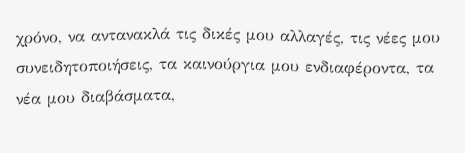χρόνο, να αντανακλά τις δικές μου αλλαγές, τις νέες μου συνειδητοποιήσεις, τα καινούργια μου ενδιαφέροντα, τα νέα μου διαβάσματα,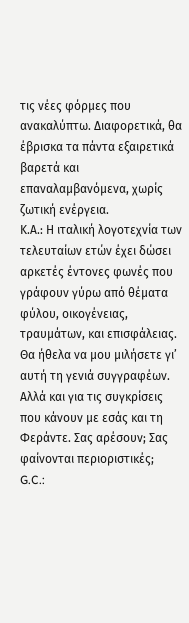τις νέες φόρμες που ανακαλύπτω. Διαφορετικά, θα έβρισκα τα πάντα εξαιρετικά βαρετά και επαναλαμβανόμενα, χωρίς ζωτική ενέργεια.
Κ.Α.: Η ιταλική λογοτεχνία των τελευταίων ετών έχει δώσει αρκετές έντονες φωνές που γράφουν γύρω από θέματα φύλου, οικογένειας, τραυμάτων, και επισφάλειας. Θα ήθελα να μου μιλήσετε γι’ αυτή τη γενιά συγγραφέων. Αλλά και για τις συγκρίσεις που κάνουν με εσάς και τη Φεράντε. Σας αρέσουν; Σας φαίνονται περιοριστικές;
G.C.: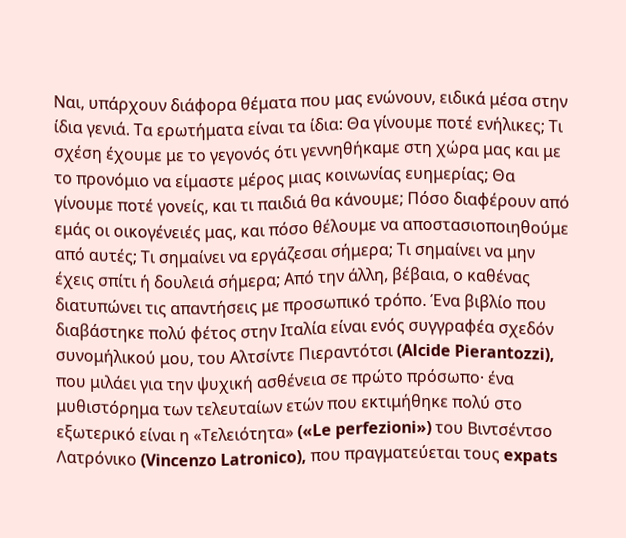Ναι, υπάρχουν διάφορα θέματα που μας ενώνουν, ειδικά μέσα στην ίδια γενιά. Τα ερωτήματα είναι τα ίδια: Θα γίνουμε ποτέ ενήλικες; Τι σχέση έχουμε με το γεγονός ότι γεννηθήκαμε στη χώρα μας και με το προνόμιο να είμαστε μέρος μιας κοινωνίας ευημερίας; Θα γίνουμε ποτέ γονείς, και τι παιδιά θα κάνουμε; Πόσο διαφέρουν από εμάς οι οικογένειές μας, και πόσο θέλουμε να αποστασιοποιηθούμε από αυτές; Τι σημαίνει να εργάζεσαι σήμερα; Τι σημαίνει να μην έχεις σπίτι ή δουλειά σήμερα; Από την άλλη, βέβαια, ο καθένας διατυπώνει τις απαντήσεις με προσωπικό τρόπο. Ένα βιβλίο που διαβάστηκε πολύ φέτος στην Ιταλία είναι ενός συγγραφέα σχεδόν συνομήλικού μου, του Αλτσίντε Πιεραντότσι (Alcide Pierantozzi), που μιλάει για την ψυχική ασθένεια σε πρώτο πρόσωπο· ένα μυθιστόρημα των τελευταίων ετών που εκτιμήθηκε πολύ στο εξωτερικό είναι η «Τελειότητα» («Le perfezioni») του Βιντσέντσο Λατρόνικο (Vincenzo Latronico), που πραγματεύεται τους expats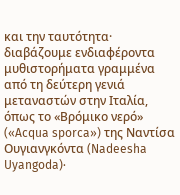και την ταυτότητα· διαβάζουμε ενδιαφέροντα μυθιστορήματα γραμμένα από τη δεύτερη γενιά μεταναστών στην Ιταλία, όπως το «Βρόμικο νερό» («Acqua sporca») της Ναντίσα Ουγιανγκόντα (Nadeesha Uyangoda)·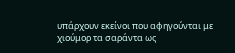υπάρχουν εκείνοι που αφηγούνται με χιούμορ τα σαράντα ως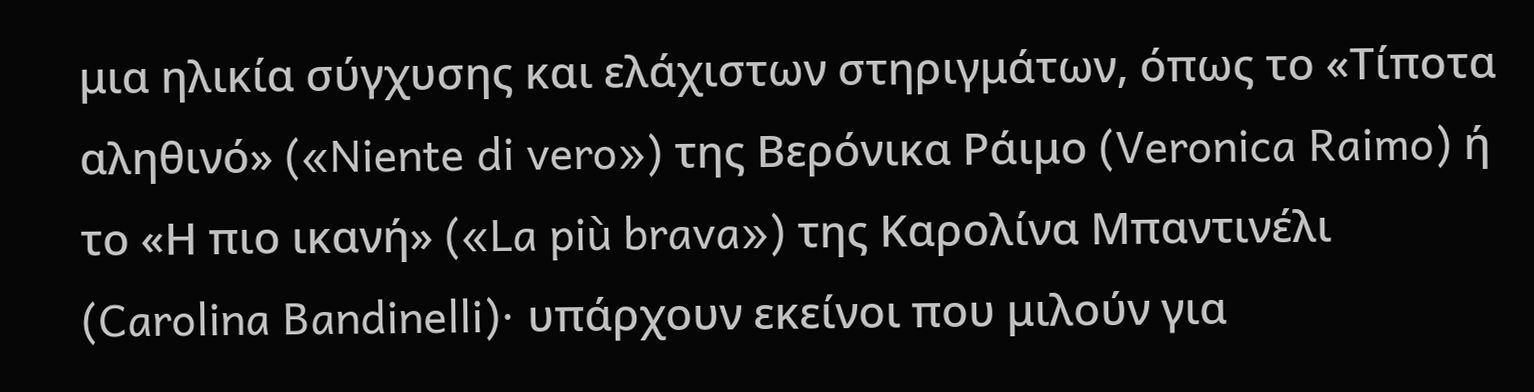μια ηλικία σύγχυσης και ελάχιστων στηριγμάτων, όπως το «Τίποτα αληθινό» («Niente di vero») της Βερόνικα Ράιμο (Veronica Raimo) ή το «Η πιο ικανή» («La più brava») της Καρολίνα Μπαντινέλι (Carolina Bandinelli)· υπάρχουν εκείνοι που μιλούν για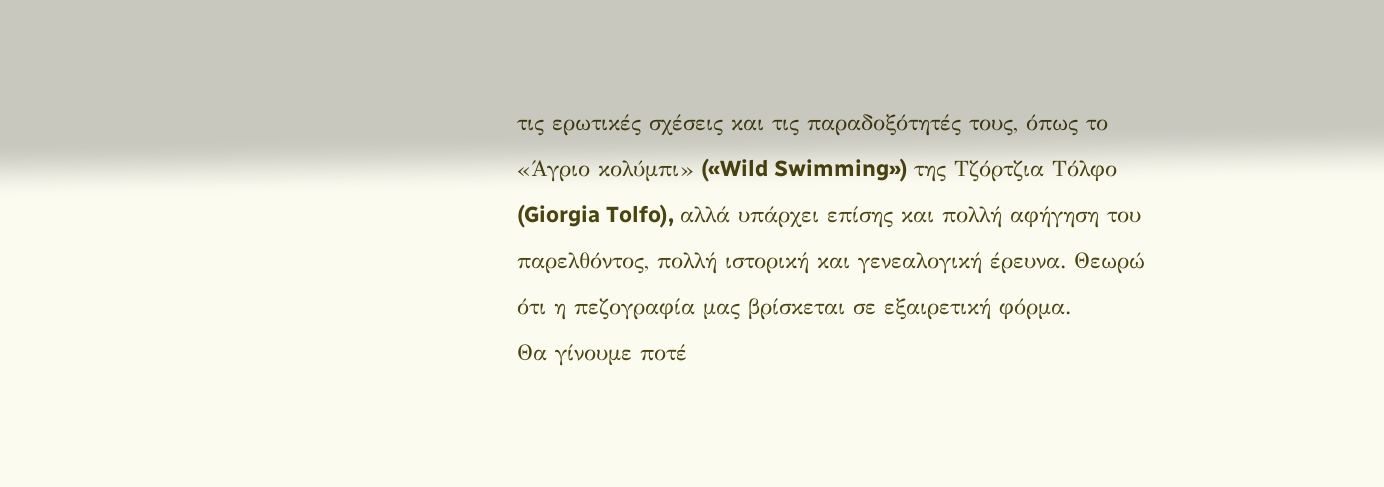τις ερωτικές σχέσεις και τις παραδοξότητές τους, όπως το «Άγριο κολύμπι» («Wild Swimming») της Τζόρτζια Τόλφο (Giorgia Tolfo), αλλά υπάρχει επίσης και πολλή αφήγηση του παρελθόντος, πολλή ιστορική και γενεαλογική έρευνα. Θεωρώ ότι η πεζογραφία μας βρίσκεται σε εξαιρετική φόρμα.
Θα γίνουμε ποτέ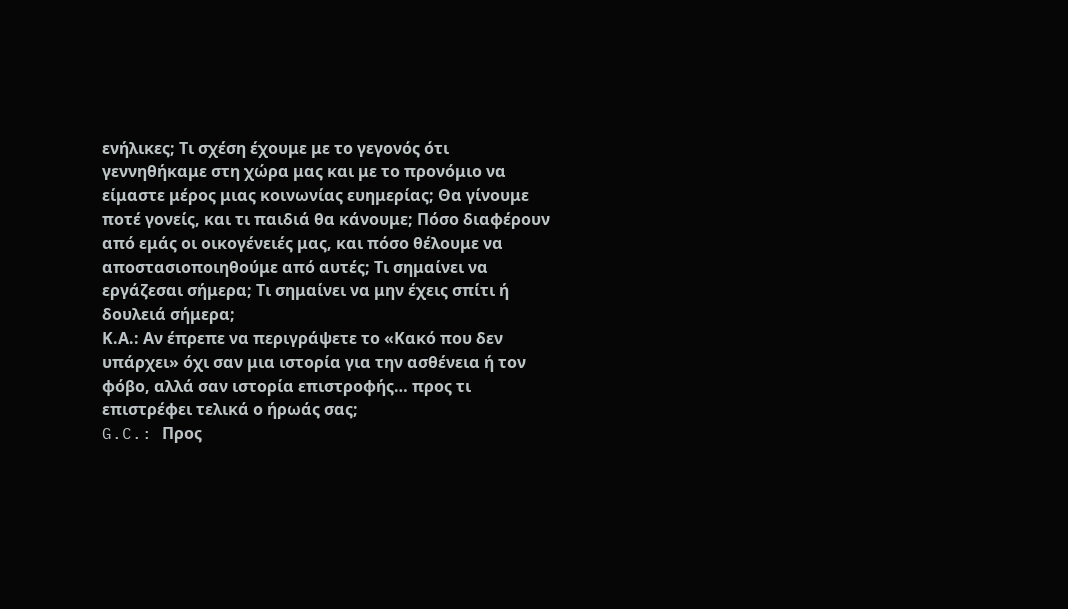ενήλικες; Τι σχέση έχουμε με το γεγονός ότι γεννηθήκαμε στη χώρα μας και με το προνόμιο να είμαστε μέρος μιας κοινωνίας ευημερίας; Θα γίνουμε ποτέ γονείς, και τι παιδιά θα κάνουμε; Πόσο διαφέρουν από εμάς οι οικογένειές μας, και πόσο θέλουμε να αποστασιοποιηθούμε από αυτές; Τι σημαίνει να εργάζεσαι σήμερα; Τι σημαίνει να μην έχεις σπίτι ή δουλειά σήμερα;
Κ.Α.: Αν έπρεπε να περιγράψετε το «Κακό που δεν υπάρχει» όχι σαν μια ιστορία για την ασθένεια ή τον φόβο, αλλά σαν ιστορία επιστροφής… προς τι επιστρέφει τελικά ο ήρωάς σας;
G.C.: Προς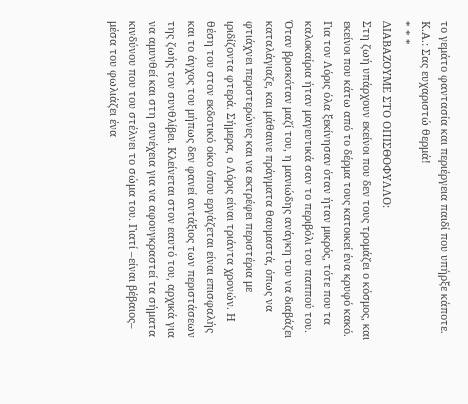το γεμάτο φαντασία και περιέργεια παιδί που υπήρξε κάποτε.
Κ.Α.: Σας ευχαριστώ θερμά!
* * *
ΔΙΑΒΑΖΟΥΜΕ ΣΤΟ ΟΠΙΣΘΟΦΥΛΛΟ:
Στη ζωή υπάρχουν εκείνοι που δεν τους τρομάζει ο κόσμος, και εκείνοι που κάτω από το δέρμα τους κατοικεί ένα κρυφό κακό.
Για τον Λόρις όλα ξεκίνησαν όταν ήταν μικρός, τότε που τα καλοκαίρια ήταν μαγευτικά σαν το περιβόλι του παππού του. Όταν βρισκόταν μαζί του, η μανιώδης ανάγκη του να διαβάζει καταλάγιαζε, και μάθαινε πράγματα θαυμαστά, όπως να φτιάχνει περιστερώνες και να εκτρέφει περιστέρια με ιριδίζοντα φτερά. Σήμερα, ο Λόρις είναι τριάντα χρονών. Η θέση του στον εκδοτικό οίκο όπου εργάζεται είναι επισφαλής και το άγχος του μήπως δεν φανεί αντάξιος των περιστάσεων της ζωής τον συνθλίβει. Κλείνεται στον εαυτό του, αρχικά για να αμυνθεί και στη συνέχεια για να αφουγκραστεί τα σήματα κινδύνου που του στέλνει το σώμα του. Γιατί –είναι βέβαιος– μέσα του φωλιάζει ένα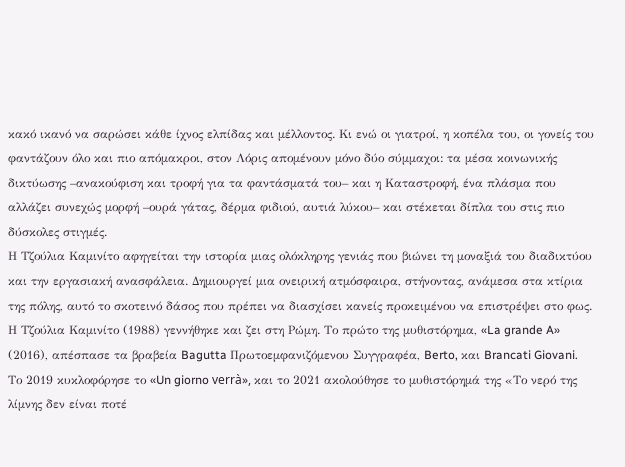κακό ικανό να σαρώσει κάθε ίχνος ελπίδας και μέλλοντος. Κι ενώ οι γιατροί, η κοπέλα του, οι γονείς του φαντάζουν όλο και πιο απόμακροι, στον Λόρις απομένουν μόνο δύο σύμμαχοι: τα μέσα κοινωνικής δικτύωσης –ανακούφιση και τροφή για τα φαντάσματά του– και η Καταστροφή, ένα πλάσμα που αλλάζει συνεχώς μορφή –ουρά γάτας, δέρμα φιδιού, αυτιά λύκου– και στέκεται δίπλα του στις πιο δύσκολες στιγμές.
Η Τζούλια Καμινίτο αφηγείται την ιστορία μιας ολόκληρης γενιάς που βιώνει τη μοναξιά του διαδικτύου και την εργασιακή ανασφάλεια. Δημιουργεί μια ονειρική ατμόσφαιρα, στήνοντας, ανάμεσα στα κτίρια της πόλης, αυτό το σκοτεινό δάσος που πρέπει να διασχίσει κανείς προκειμένου να επιστρέψει στο φως.
Η Τζούλια Καμινίτο (1988) γεννήθηκε και ζει στη Ρώμη. Το πρώτο της μυθιστόρημα, «La grande A» (2016), απέσπασε τα βραβεία Bagutta Πρωτοεμφανιζόμενου Συγγραφέα, Berto, και Brancati Giovani. Το 2019 κυκλοφόρησε το «Un giorno verrà», και το 2021 ακολούθησε το μυθιστόρημά της «Το νερό της λίμνης δεν είναι ποτέ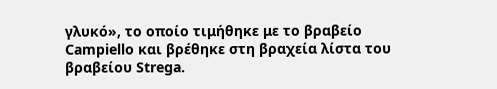γλυκό», το οποίο τιμήθηκε με το βραβείο Campiello και βρέθηκε στη βραχεία λίστα του βραβείου Strega.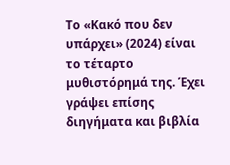Το «Κακό που δεν υπάρχει» (2024) είναι το τέταρτο μυθιστόρημά της. Έχει γράψει επίσης διηγήματα και βιβλία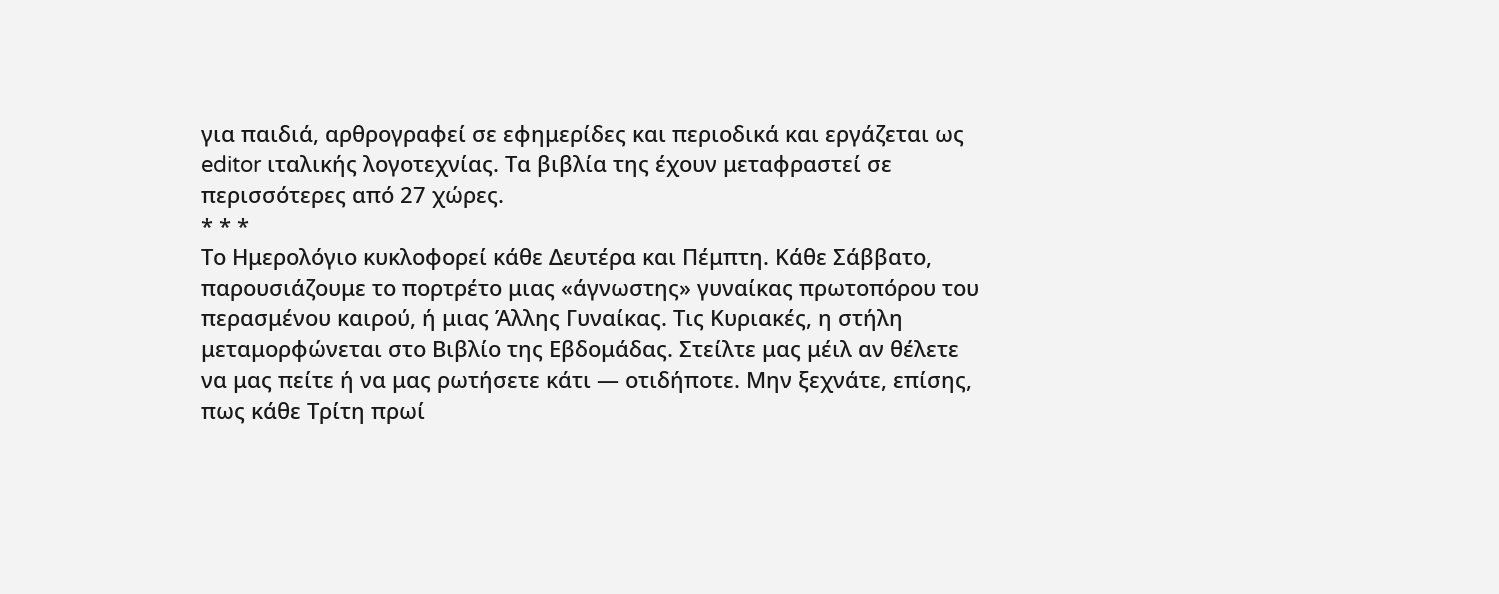για παιδιά, αρθρογραφεί σε εφημερίδες και περιοδικά και εργάζεται ως editor ιταλικής λογοτεχνίας. Τα βιβλία της έχουν μεταφραστεί σε περισσότερες από 27 χώρες.
* * *
Το Ημερολόγιο κυκλοφορεί κάθε Δευτέρα και Πέμπτη. Κάθε Σάββατο, παρουσιάζουμε το πορτρέτο μιας «άγνωστης» γυναίκας πρωτοπόρου του περασμένου καιρού, ή μιας Άλλης Γυναίκας. Τις Κυριακές, η στήλη μεταμορφώνεται στο Βιβλίο της Εβδομάδας. Στείλτε μας μέιλ αν θέλετε να μας πείτε ή να μας ρωτήσετε κάτι — οτιδήποτε. Μην ξεχνάτε, επίσης, πως κάθε Τρίτη πρωί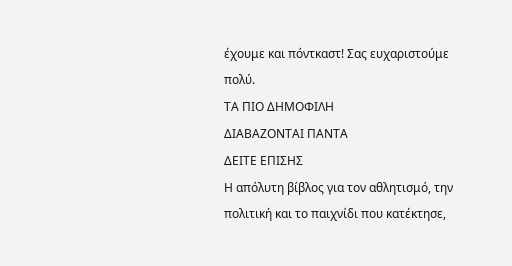έχουμε και πόντκαστ! Σας ευχαριστούμε πολύ.
ΤΑ ΠΙΟ ΔΗΜΟΦΙΛΗ
ΔΙΑΒΑΖΟΝΤΑΙ ΠΑΝΤΑ
ΔΕΙΤΕ ΕΠΙΣΗΣ
Η απόλυτη βίβλος για τον αθλητισμό, την πολιτική και το παιχνίδι που κατέκτησε,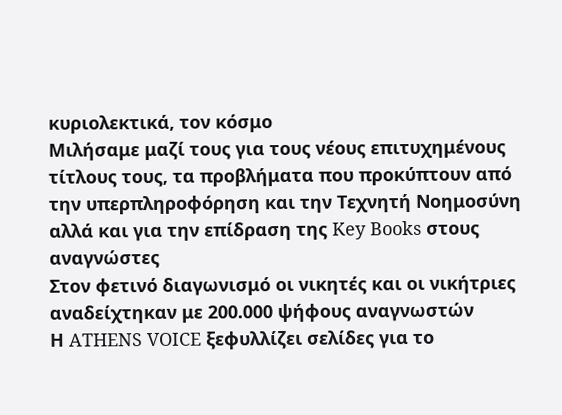κυριολεκτικά, τον κόσμο
Μιλήσαμε μαζί τους για τους νέους επιτυχημένους τίτλους τους, τα προβλήματα που προκύπτουν από την υπερπληροφόρηση και την Τεχνητή Νοημοσύνη αλλά και για την επίδραση της Key Books στους αναγνώστες
Στον φετινό διαγωνισμό οι νικητές και οι νικήτριες αναδείχτηκαν με 200.000 ψήφους αναγνωστών
Η ATHENS VOICE ξεφυλλίζει σελίδες για το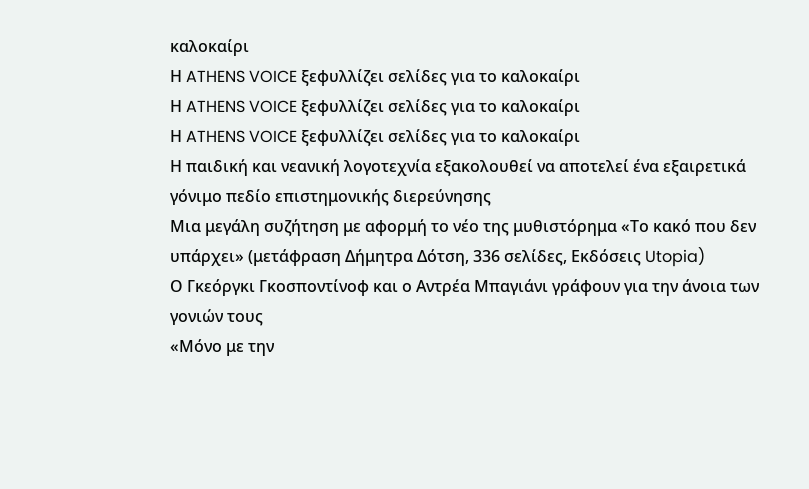καλοκαίρι
Η ATHENS VOICE ξεφυλλίζει σελίδες για το καλοκαίρι
Η ATHENS VOICE ξεφυλλίζει σελίδες για το καλοκαίρι
Η ATHENS VOICE ξεφυλλίζει σελίδες για το καλοκαίρι
Η παιδική και νεανική λογοτεχνία εξακολουθεί να αποτελεί ένα εξαιρετικά γόνιμο πεδίο επιστημονικής διερεύνησης
Μια μεγάλη συζήτηση με αφορμή το νέο της μυθιστόρημα «Το κακό που δεν υπάρχει» (μετάφραση Δήμητρα Δότση, 336 σελίδες, Εκδόσεις Utopia)
Ο Γκεόργκι Γκοσποντίνοφ και ο Αντρέα Μπαγιάνι γράφουν για την άνοια των γονιών τους
«Μόνο με την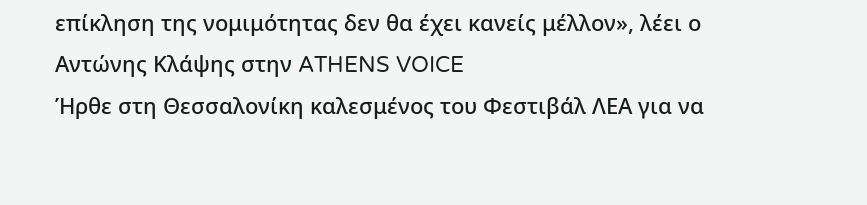επίκληση της νομιμότητας δεν θα έχει κανείς μέλλον», λέει ο Αντώνης Κλάψης στην ATHENS VOICE
Ήρθε στη Θεσσαλονίκη καλεσμένος του Φεστιβάλ ΛΕΑ για να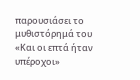παρουσιάσει το μυθιστόρημά του «Και οι επτά ήταν υπέροχοι»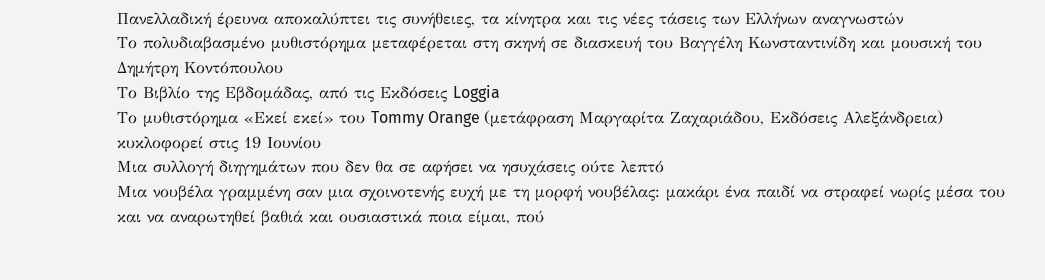Πανελλαδική έρευνα αποκαλύπτει τις συνήθειες, τα κίνητρα και τις νέες τάσεις των Ελλήνων αναγνωστών
Το πολυδιαβασμένο μυθιστόρημα μεταφέρεται στη σκηνή σε διασκευή του Βαγγέλη Κωνσταντινίδη και μουσική του Δημήτρη Κοντόπουλου
Το Βιβλίο της Εβδομάδας, από τις Εκδόσεις Loggia
Το μυθιστόρημα «Εκεί εκεί» του Tommy Orange (μετάφραση Μαργαρίτα Ζαχαριάδου, Εκδόσεις Αλεξάνδρεια) κυκλοφορεί στις 19 Ιουνίου
Μια συλλογή διηγημάτων που δεν θα σε αφήσει να ησυχάσεις ούτε λεπτό
Μια νουβέλα γραμμένη σαν μια σχοινοτενής ευχή με τη μορφή νουβέλας: μακάρι ένα παιδί να στραφεί νωρίς μέσα του και να αναρωτηθεί βαθιά και ουσιαστικά ποια είμαι, πού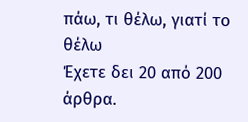πάω, τι θέλω, γιατί το θέλω
Έχετε δει 20 από 200 άρθρα.